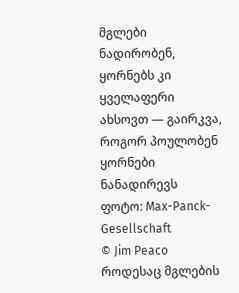მგლები ნადირობენ, ყორნებს კი ყველაფერი ახსოვთ — გაირკვა, როგორ პოულობენ ყორნები ნანადირევს
ფოტო: Max-Panck-Gesellschaft
© Jim Peaco
როდესაც მგლების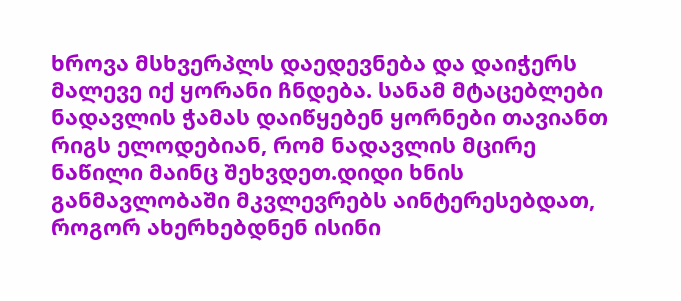ხროვა მსხვერპლს დაედევნება და დაიჭერს მალევე იქ ყორანი ჩნდება. სანამ მტაცებლები ნადავლის ჭამას დაიწყებენ ყორნები თავიანთ რიგს ელოდებიან, რომ ნადავლის მცირე ნაწილი მაინც შეხვდეთ.დიდი ხნის განმავლობაში მკვლევრებს აინტერესებდათ, როგორ ახერხებდნენ ისინი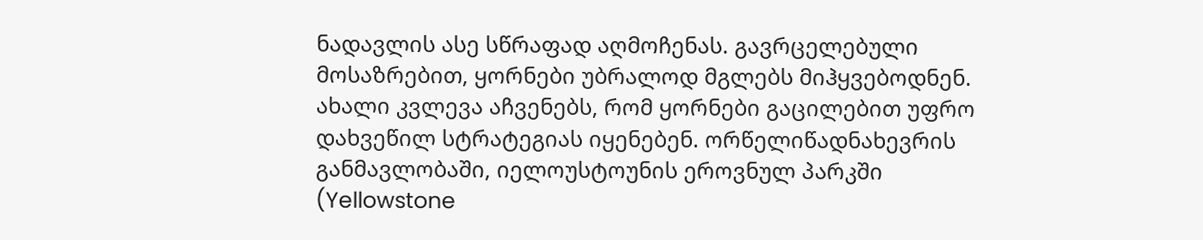ნადავლის ასე სწრაფად აღმოჩენას. გავრცელებული მოსაზრებით, ყორნები უბრალოდ მგლებს მიჰყვებოდნენ.
ახალი კვლევა აჩვენებს, რომ ყორნები გაცილებით უფრო დახვეწილ სტრატეგიას იყენებენ. ორწელიწადნახევრის განმავლობაში, იელოუსტოუნის ეროვნულ პარკში (Yellowstone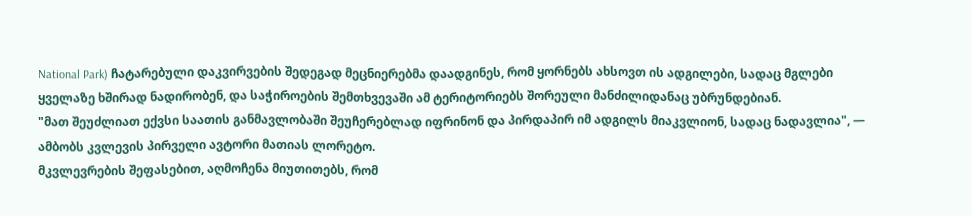National Park) ჩატარებული დაკვირვების შედეგად მეცნიერებმა დაადგინეს, რომ ყორნებს ახსოვთ ის ადგილები, სადაც მგლები ყველაზე ხშირად ნადირობენ, და საჭიროების შემთხვევაში ამ ტერიტორიებს შორეული მანძილიდანაც უბრუნდებიან.
"მათ შეუძლიათ ექვსი საათის განმავლობაში შეუჩერებლად იფრინონ და პირდაპირ იმ ადგილს მიაკვლიონ, სადაც ნადავლია", — ამბობს კვლევის პირველი ავტორი მათიას ლორეტო.
მკვლევრების შეფასებით, აღმოჩენა მიუთითებს, რომ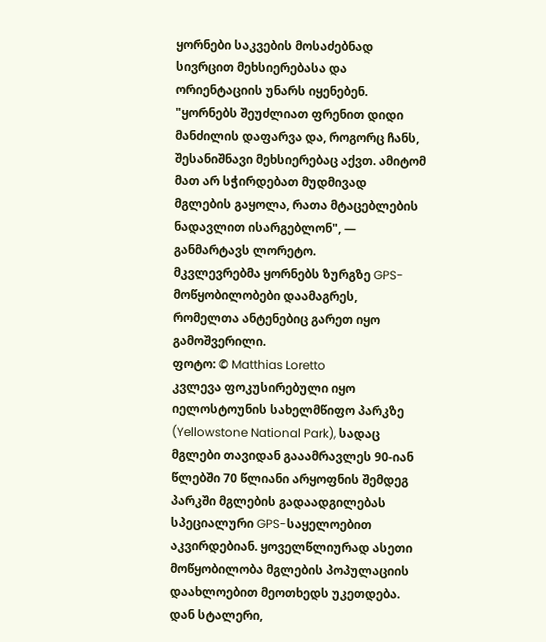ყორნები საკვების მოსაძებნად სივრცით მეხსიერებასა და ორიენტაციის უნარს იყენებენ.
"ყორნებს შეუძლიათ ფრენით დიდი მანძილის დაფარვა და, როგორც ჩანს, შესანიშნავი მეხსიერებაც აქვთ. ამიტომ მათ არ სჭირდებათ მუდმივად მგლების გაყოლა, რათა მტაცებლების ნადავლით ისარგებლონ", — განმარტავს ლორეტო.
მკვლევრებმა ყორნებს ზურგზე GPS-მოწყობილობები დაამაგრეს, რომელთა ანტენებიც გარეთ იყო გამოშვერილი.
ფოტო: © Matthias Loretto
კვლევა ფოკუსირებული იყო იელოსტოუნის სახელმწიფო პარკზე (Yellowstone National Park), სადაც მგლები თავიდან გააამრავლეს 90-იან წლებში 70 წლიანი არყოფნის შემდეგ
პარკში მგლების გადაადგილებას სპეციალური GPS-საყელოებით აკვირდებიან. ყოველწლიურად ასეთი მოწყობილობა მგლების პოპულაციის დაახლოებით მეოთხედს უკეთდება. დან სტალერი,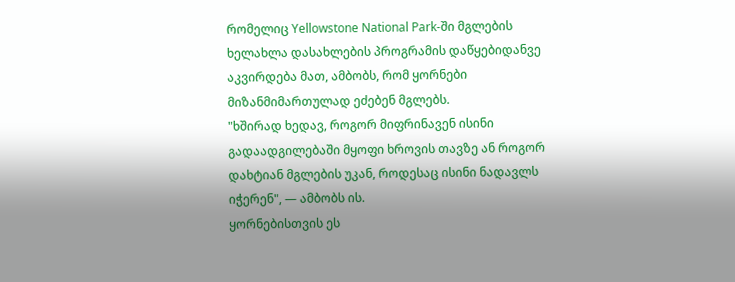რომელიც Yellowstone National Park-ში მგლების ხელახლა დასახლების პროგრამის დაწყებიდანვე აკვირდება მათ, ამბობს, რომ ყორნები მიზანმიმართულად ეძებენ მგლებს.
"ხშირად ხედავ, როგორ მიფრინავენ ისინი გადაადგილებაში მყოფი ხროვის თავზე ან როგორ დახტიან მგლების უკან, როდესაც ისინი ნადავლს იჭერენ", — ამბობს ის.
ყორნებისთვის ეს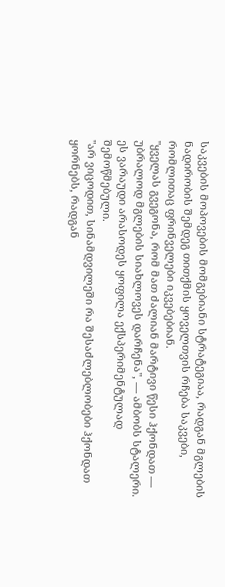საკვების მოპოვების მომგებიანი სტრატეგიაა, რადგან მგლების ნადირობის შემდეგ თითქმის ყოველთვის რჩება საკვები, რომლითაც ფრინველები იკვებებიან.
"ყველას გვეგონა, რომ მათ ძალიან მარტივი წესი ჰქონდათ — უბრალოდ მგლების სიახლოვეს დარჩენა", — ამბობს სტალერი.
ეს ვარაუდი არასოდეს ყოფილა ექსპერიმენტულად შემოწმებული.
"არ ვიცოდით, სინამდვილეში რა შესაძლებლობები ჰქონდათ ყორნებს, რადგან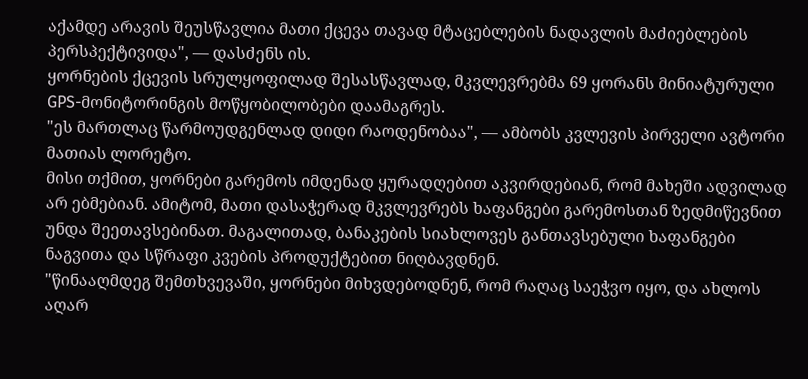აქამდე არავის შეუსწავლია მათი ქცევა თავად მტაცებლების ნადავლის მაძიებლების პერსპექტივიდა", — დასძენს ის.
ყორნების ქცევის სრულყოფილად შესასწავლად, მკვლევრებმა 69 ყორანს მინიატურული GPS-მონიტორინგის მოწყობილობები დაამაგრეს.
"ეს მართლაც წარმოუდგენლად დიდი რაოდენობაა", — ამბობს კვლევის პირველი ავტორი მათიას ლორეტო.
მისი თქმით, ყორნები გარემოს იმდენად ყურადღებით აკვირდებიან, რომ მახეში ადვილად არ ებმებიან. ამიტომ, მათი დასაჭერად მკვლევრებს ხაფანგები გარემოსთან ზედმიწევნით უნდა შეეთავსებინათ. მაგალითად, ბანაკების სიახლოვეს განთავსებული ხაფანგები ნაგვითა და სწრაფი კვების პროდუქტებით ნიღბავდნენ.
"წინააღმდეგ შემთხვევაში, ყორნები მიხვდებოდნენ, რომ რაღაც საეჭვო იყო, და ახლოს აღარ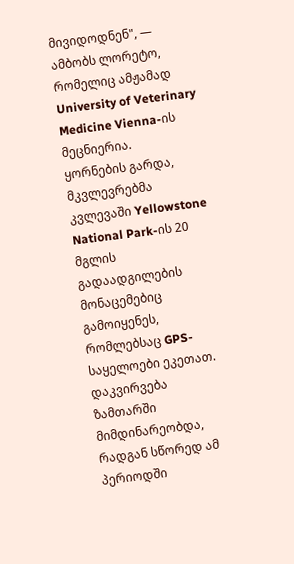მივიდოდნენ", — ამბობს ლორეტო, რომელიც ამჟამად University of Veterinary Medicine Vienna-ის მეცნიერია.
ყორნების გარდა, მკვლევრებმა კვლევაში Yellowstone National Park-ის 20 მგლის გადაადგილების მონაცემებიც გამოიყენეს, რომლებსაც GPS-საყელოები ეკეთათ. დაკვირვება ზამთარში მიმდინარეობდა, რადგან სწორედ ამ პერიოდში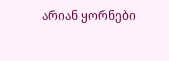არიან ყორნები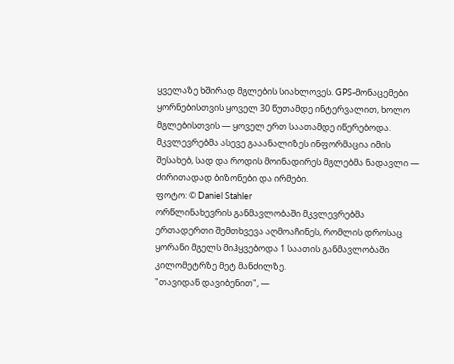ყველაზე ხშირად მგლების სიახლოვეს. GPS-მონაცემები ყორნებისთვის ყოველ 30 წუთამდე ინტერვალით, ხოლო მგლებისთვის — ყოველ ერთ საათამდე იწერებოდა. მკვლევრებმა ასევე გააანალიზეს ინფორმაცია იმის შესახებ, სად და როდის მოინადირეს მგლებმა ნადავლი — ძირითადად ბიზონები და ირმები.
ფოტო: © Daniel Stahler
ორწლინახევრის განმავლობაში მკვლევრებმა ერთადერთი შემთხვევა აღმოაჩინეს, რომლის დროსაც ყორანი მგელს მიჰყვებოდა 1 საათის განმავლობაში კილომეტრზე მეტ მანძილზე.
"თავიდან დავიბენით", —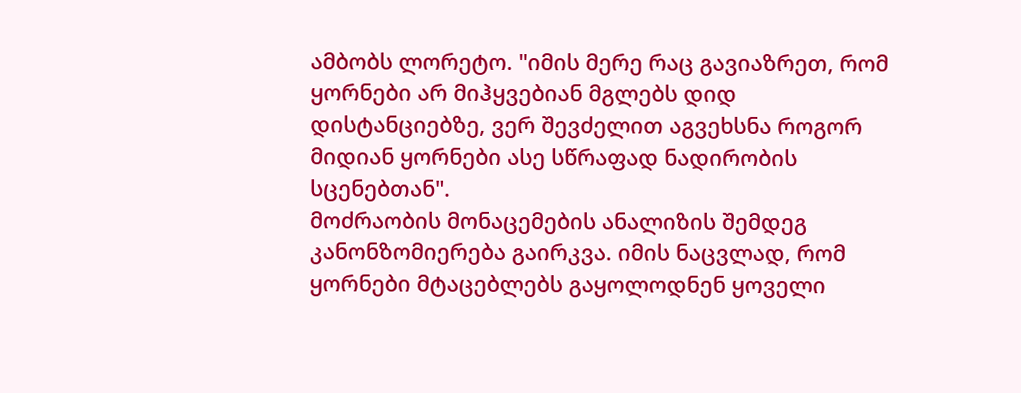ამბობს ლორეტო. "იმის მერე რაც გავიაზრეთ, რომ ყორნები არ მიჰყვებიან მგლებს დიდ დისტანციებზე, ვერ შევძელით აგვეხსნა როგორ მიდიან ყორნები ასე სწრაფად ნადირობის სცენებთან".
მოძრაობის მონაცემების ანალიზის შემდეგ კანონზომიერება გაირკვა. იმის ნაცვლად, რომ ყორნები მტაცებლებს გაყოლოდნენ ყოველი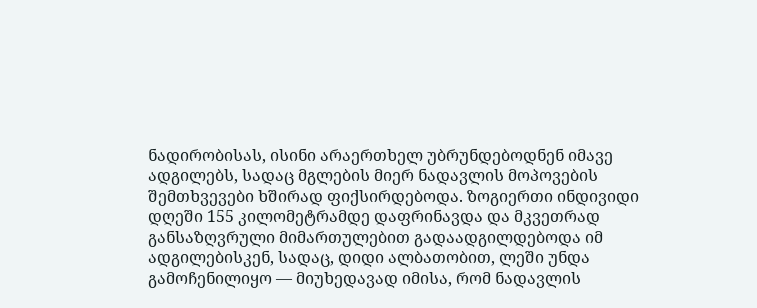ნადირობისას, ისინი არაერთხელ უბრუნდებოდნენ იმავე ადგილებს, სადაც მგლების მიერ ნადავლის მოპოვების შემთხვევები ხშირად ფიქსირდებოდა. ზოგიერთი ინდივიდი დღეში 155 კილომეტრამდე დაფრინავდა და მკვეთრად განსაზღვრული მიმართულებით გადაადგილდებოდა იმ ადგილებისკენ, სადაც, დიდი ალბათობით, ლეში უნდა გამოჩენილიყო — მიუხედავად იმისა, რომ ნადავლის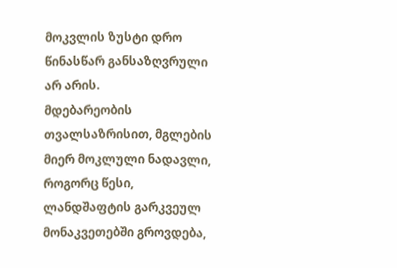მოკვლის ზუსტი დრო წინასწარ განსაზღვრული არ არის.
მდებარეობის თვალსაზრისით, მგლების მიერ მოკლული ნადავლი, როგორც წესი, ლანდშაფტის გარკვეულ მონაკვეთებში გროვდება,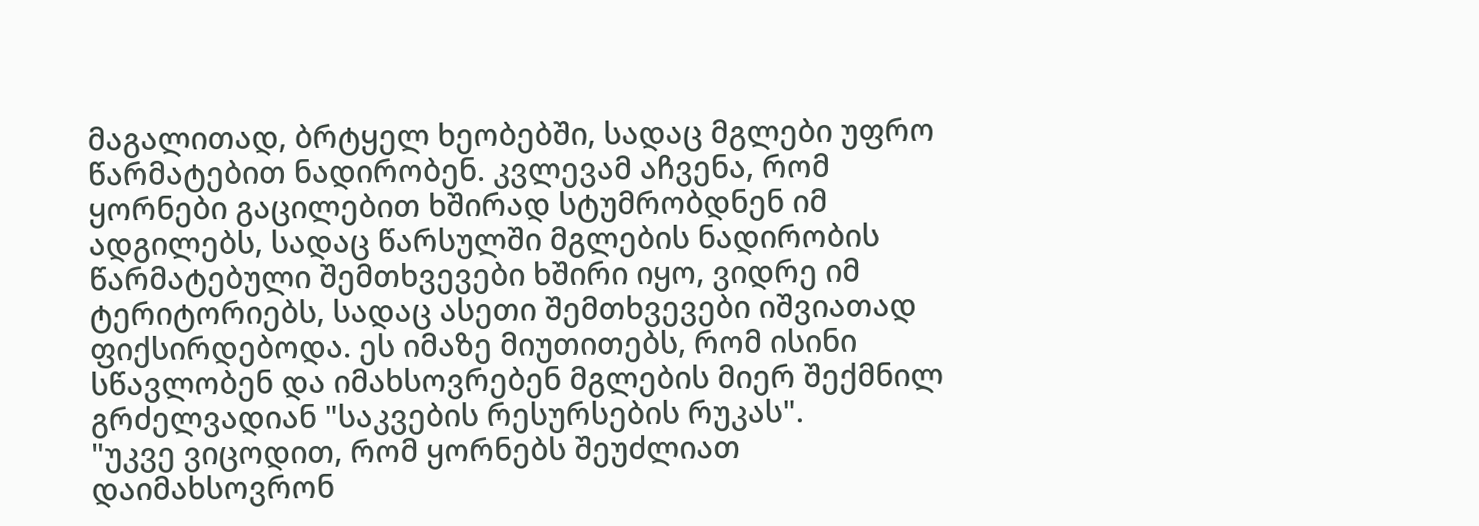მაგალითად, ბრტყელ ხეობებში, სადაც მგლები უფრო წარმატებით ნადირობენ. კვლევამ აჩვენა, რომ ყორნები გაცილებით ხშირად სტუმრობდნენ იმ ადგილებს, სადაც წარსულში მგლების ნადირობის წარმატებული შემთხვევები ხშირი იყო, ვიდრე იმ ტერიტორიებს, სადაც ასეთი შემთხვევები იშვიათად ფიქსირდებოდა. ეს იმაზე მიუთითებს, რომ ისინი სწავლობენ და იმახსოვრებენ მგლების მიერ შექმნილ გრძელვადიან "საკვების რესურსების რუკას".
"უკვე ვიცოდით, რომ ყორნებს შეუძლიათ დაიმახსოვრონ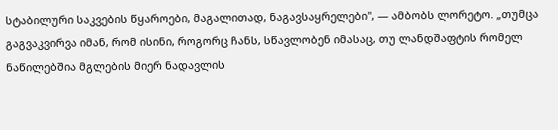სტაბილური საკვების წყაროები, მაგალითად, ნაგავსაყრელები", — ამბობს ლორეტო. „თუმცა გაგვაკვირვა იმან, რომ ისინი, როგორც ჩანს, სწავლობენ იმასაც, თუ ლანდშაფტის რომელ ნაწილებშია მგლების მიერ ნადავლის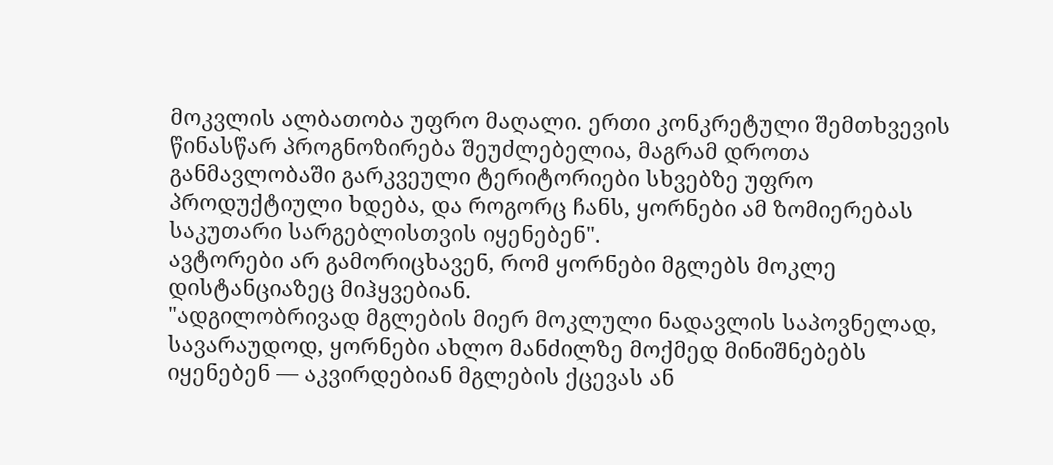მოკვლის ალბათობა უფრო მაღალი. ერთი კონკრეტული შემთხვევის წინასწარ პროგნოზირება შეუძლებელია, მაგრამ დროთა განმავლობაში გარკვეული ტერიტორიები სხვებზე უფრო პროდუქტიული ხდება, და როგორც ჩანს, ყორნები ამ ზომიერებას საკუთარი სარგებლისთვის იყენებენ".
ავტორები არ გამორიცხავენ, რომ ყორნები მგლებს მოკლე დისტანციაზეც მიჰყვებიან.
"ადგილობრივად მგლების მიერ მოკლული ნადავლის საპოვნელად, სავარაუდოდ, ყორნები ახლო მანძილზე მოქმედ მინიშნებებს იყენებენ — აკვირდებიან მგლების ქცევას ან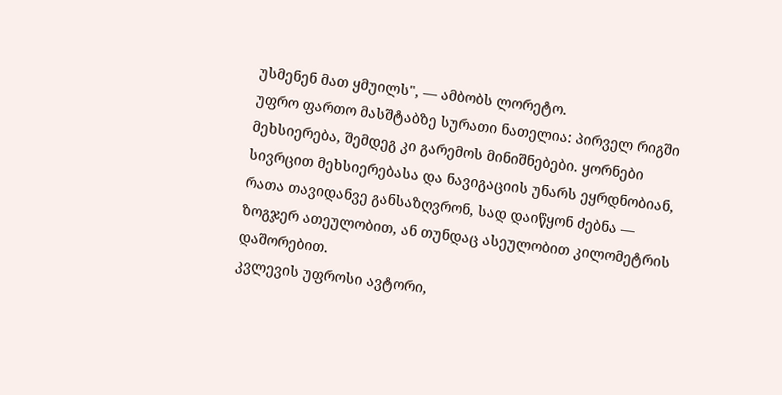უსმენენ მათ ყმუილს", — ამბობს ლორეტო.
უფრო ფართო მასშტაბზე სურათი ნათელია: პირველ რიგში მეხსიერება, შემდეგ კი გარემოს მინიშნებები. ყორნები სივრცით მეხსიერებასა და ნავიგაციის უნარს ეყრდნობიან, რათა თავიდანვე განსაზღვრონ, სად დაიწყონ ძებნა — ზოგჯერ ათეულობით, ან თუნდაც ასეულობით კილომეტრის დაშორებით.
კვლევის უფროსი ავტორი,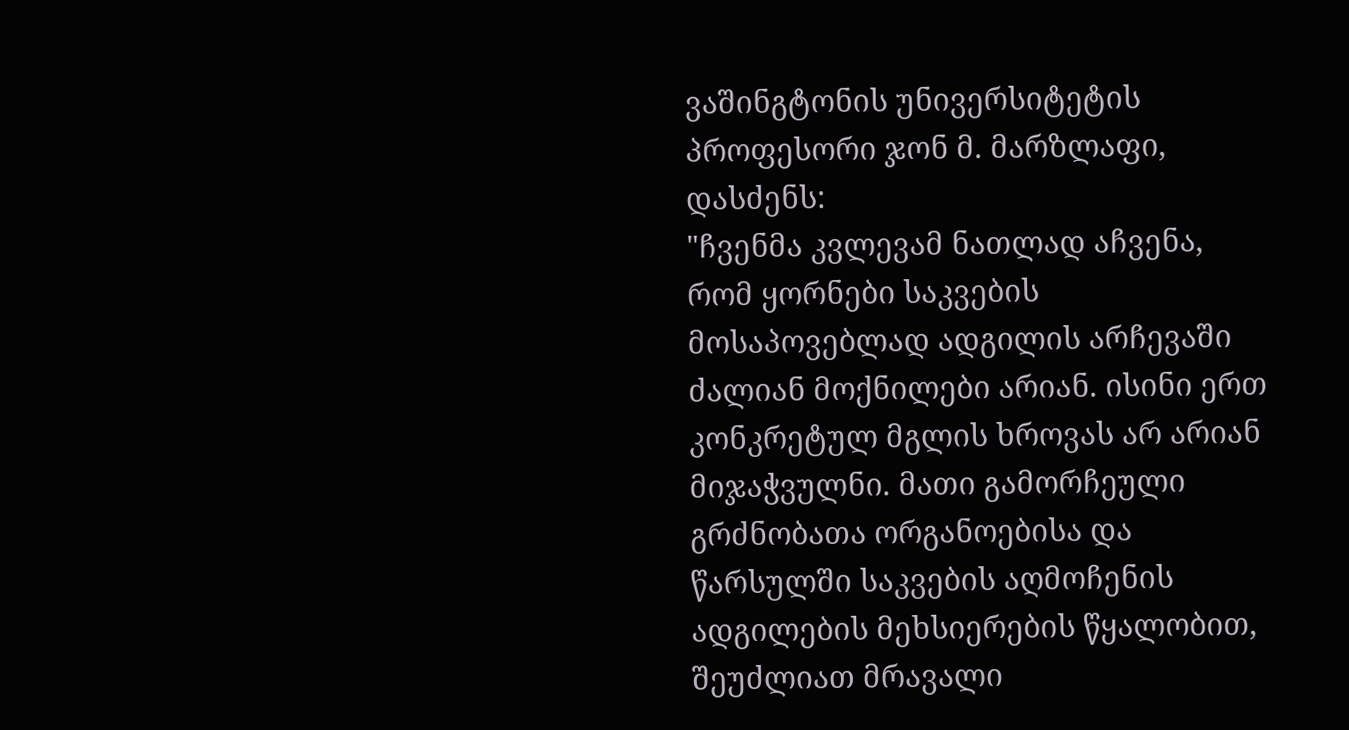ვაშინგტონის უნივერსიტეტის პროფესორი ჯონ მ. მარზლაფი, დასძენს:
"ჩვენმა კვლევამ ნათლად აჩვენა, რომ ყორნები საკვების მოსაპოვებლად ადგილის არჩევაში ძალიან მოქნილები არიან. ისინი ერთ კონკრეტულ მგლის ხროვას არ არიან მიჯაჭვულნი. მათი გამორჩეული გრძნობათა ორგანოებისა და წარსულში საკვების აღმოჩენის ადგილების მეხსიერების წყალობით, შეუძლიათ მრავალი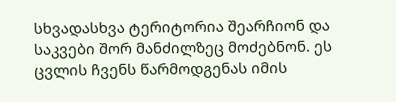სხვადასხვა ტერიტორია შეარჩიონ და საკვები შორ მანძილზეც მოძებნონ. ეს ცვლის ჩვენს წარმოდგენას იმის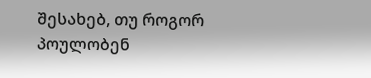შესახებ, თუ როგორ პოულობენ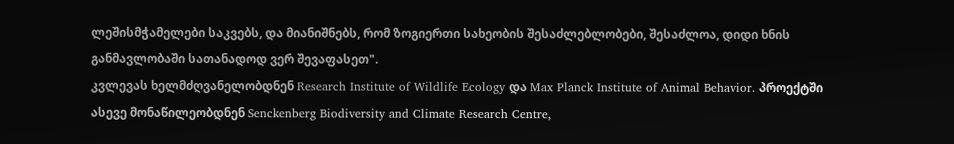ლეშისმჭამელები საკვებს, და მიანიშნებს, რომ ზოგიერთი სახეობის შესაძლებლობები, შესაძლოა, დიდი ხნის განმავლობაში სათანადოდ ვერ შევაფასეთ".
კვლევას ხელმძღვანელობდნენ Research Institute of Wildlife Ecology და Max Planck Institute of Animal Behavior. პროექტში ასევე მონაწილეობდნენ Senckenberg Biodiversity and Climate Research Centre,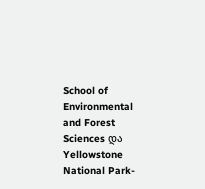School of Environmental and Forest Sciences და Yellowstone National Park-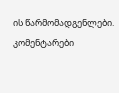ის წარმომადგენლები.
კომენტარები